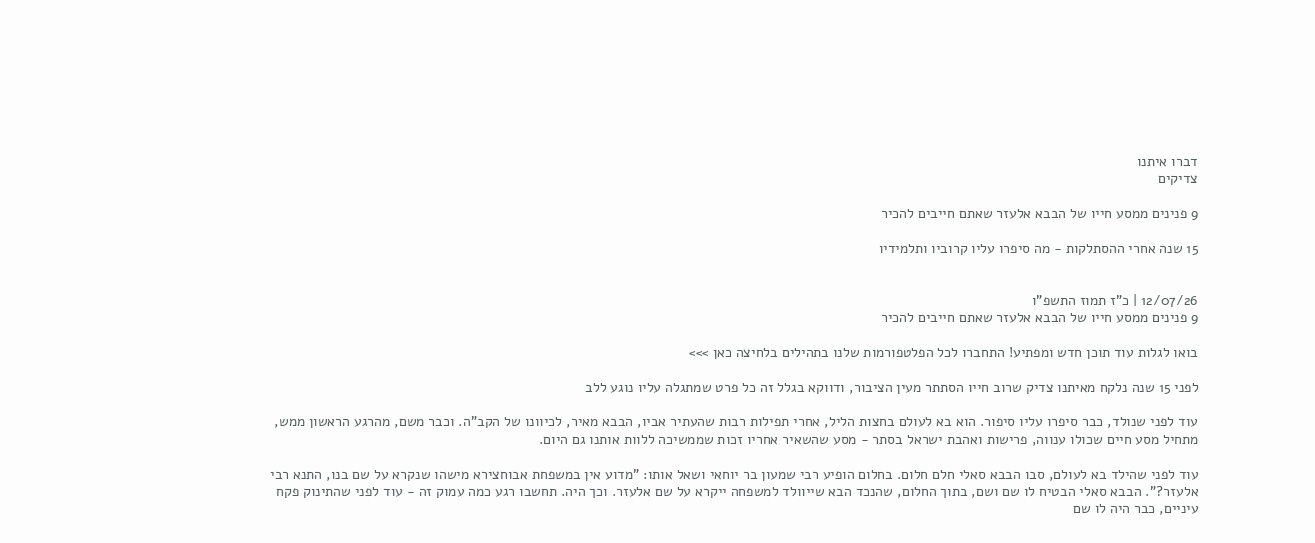דברו איתנו
צדיקים

9 פנינים ממסע חייו של הבבא אלעזר שאתם חייבים להכיר

15 שנה אחרי ההסתלקות - מה סיפרו עליו קרוביו ותלמידיו


12/07/26 | כ"ז תמוז התשפ"ו
9 פנינים ממסע חייו של הבבא אלעזר שאתם חייבים להכיר

בואו לגלות עוד תוכן חדש ומפתיע! התחברו לכל הפלטפורמות שלנו בתהילים בלחיצה כאן >>>

לפני 15 שנה נלקח מאיתנו צדיק שרוב חייו הסתתר מעין הציבור, ודווקא בגלל זה כל פרט שמתגלה עליו נוגע ללב

עוד לפני שנולד, כבר סיפרו עליו סיפור. הוא בא לעולם בחצות הליל, אחרי תפילות רבות שהעתיר אביו, הבבא מאיר, לכיוונו של הקב"ה. וכבר משם, מהרגע הראשון ממש, מתחיל מסע חיים שכולו ענווה, פרישות ואהבת ישראל בסתר - מסע שהשאיר אחריו זכות שממשיכה ללוות אותנו גם היום.

עוד לפני שהילד בא לעולם, סבו הבבא סאלי חלם חלום. בחלום הופיע רבי שמעון בר יוחאי ושאל אותו: "מדוע אין במשפחת אבוחצירא מישהו שנקרא על שם בנו, התנא רבי אלעזר?". הבבא סאלי הבטיח לו שם ושם, בתוך החלום, שהנכד הבא שייוולד למשפחה ייקרא על שם אלעזר. וכך היה. תחשבו רגע כמה עמוק זה - עוד לפני שהתינוק פקח עיניים, כבר היה לו שם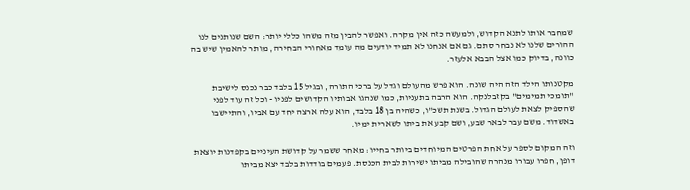שמחבר אותו לתנא הקדוש, ולמעשה כזה אין מקרה. ואפשר להבין מזה משהו כללי יותר: השם שנותנים לנו ההורים שלנו לא נבחר סתם. גם אם אנחנו לא תמיד יודעים מה עומד מאחורי הבחירה, מותר להאמין שיש בה כוונה, בדיוק כמו אצל הבבא אלעזר.

מקטנותו הילד הזה היה שונה. הוא פרש מהעולם וגדל על ברכי התורה, ובגיל 15 בלבד כבר נכנס לישיבת "תומכי תמימים" בקזבלנקה. הוא הרבה בתעניות, כמו שנהגו אבותיו הקדושים לפניו - וכל זה עוד לפני שהספיק לצאת לעולם הגדול. בשנת תשכ"ו, כשהיה בן 18 בלבד, הוא עלה ארצה יחד עם אביו, והתיישבו באשדוד. משם עבר לבאר שבע, ושם קבע את ביתו לשארית ימיו.

וזה המקום לספר על אחת הפרטים המיוחדים ביותר בחייו: מאחר ששמר על קדושת העיניים בקפדנות יוצאת דופן, חפרו עבורו מנהרה שהובילה מביתו ישירות לבית הכנסת. פעמים בודדות בלבד יצא מביתו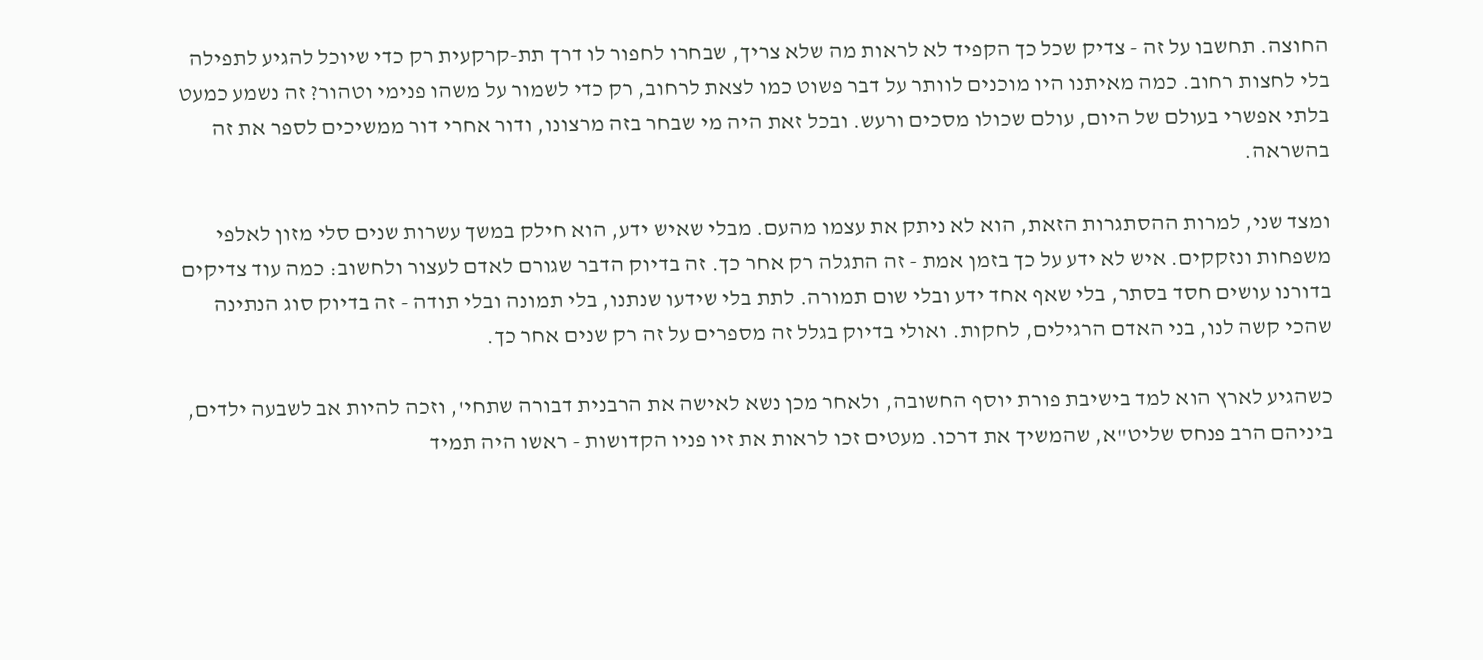החוצה. תחשבו על זה - צדיק שכל כך הקפיד לא לראות מה שלא צריך, שבחרו לחפור לו דרך תת-קרקעית רק כדי שיוכל להגיע לתפילה בלי לחצות רחוב. כמה מאיתנו היו מוכנים לוותר על דבר פשוט כמו לצאת לרחוב, רק כדי לשמור על משהו פנימי וטהור? זה נשמע כמעט בלתי אפשרי בעולם של היום, עולם שכולו מסכים ורעש. ובכל זאת היה מי שבחר בזה מרצונו, ודור אחרי דור ממשיכים לספר את זה בהשראה.

ומצד שני, למרות ההסתגרות הזאת, הוא לא ניתק את עצמו מהעם. מבלי שאיש ידע, הוא חילק במשך עשרות שנים סלי מזון לאלפי משפחות ונזקקים. איש לא ידע על כך בזמן אמת - זה התגלה רק אחר כך. זה בדיוק הדבר שגורם לאדם לעצור ולחשוב: כמה עוד צדיקים בדורנו עושים חסד בסתר, בלי שאף אחד ידע ובלי שום תמורה. לתת בלי שידעו שנתנו, בלי תמונה ובלי תודה - זה בדיוק סוג הנתינה שהכי קשה לנו, בני האדם הרגילים, לחקות. ואולי בדיוק בגלל זה מספרים על זה רק שנים אחר כך.

כשהגיע לארץ הוא למד בישיבת פורת יוסף החשובה, ולאחר מכן נשא לאישה את הרבנית דבורה שתחי', וזכה להיות אב לשבעה ילדים, ביניהם הרב פנחס שליט"א, שהמשיך את דרכו. מעטים זכו לראות את זיו פניו הקדושות - ראשו היה תמיד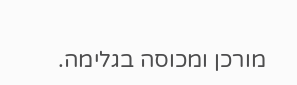מורכן ומכוסה בגלימה.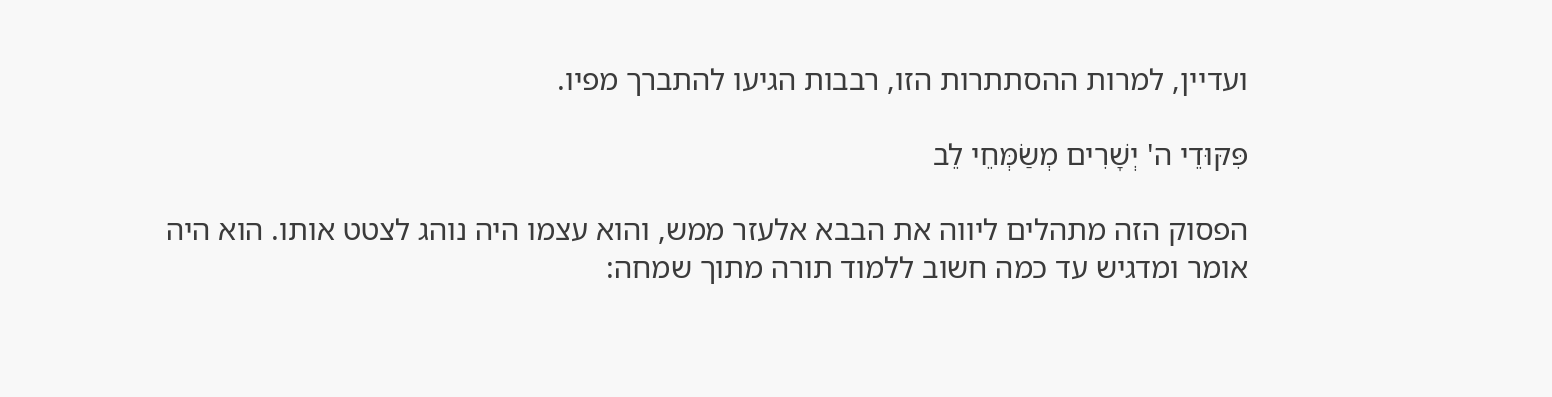ועדיין, למרות ההסתתרות הזו, רבבות הגיעו להתברך מפיו.

פִּקּוּדֵי ה' יְשָׁרִים מְשַׂמְּחֵי לֵב

הפסוק הזה מתהלים ליווה את הבבא אלעזר ממש, והוא עצמו היה נוהג לצטט אותו. הוא היה אומר ומדגיש עד כמה חשוב ללמוד תורה מתוך שמחה: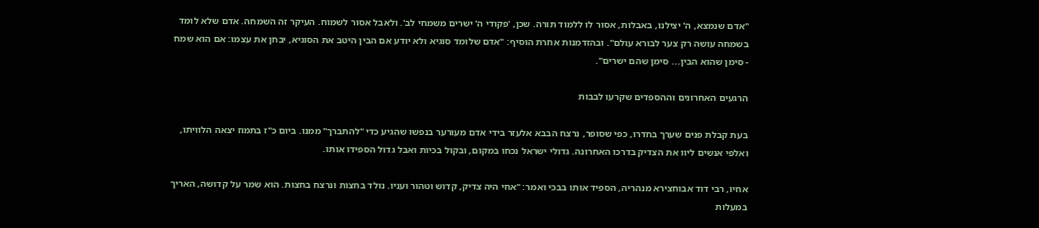"אדם שנמצא, ה' יצילנו, באבלות, אסור לו ללמוד תורה. שכן, 'פקודי ה' ישרים משמחי לב'. ולאבל אסור לשמוח. העיקר זה השמחה. אדם שלא לומד בשמחה עושה רק צער לבורא עולם". ובהזדמנות אחרת הוסיף: "אדם שלומד סוגיא ולא יודע אם הבין היטב את הסוגיא, יבחן את עצמו: אם הוא שמח - סימן שהוא הבין... סימן שהם ישרים".

הרגעים האחרונים וההספדים שקרעו לבבות

בעת קבלת פנים שערך בחדרו, כפי שסופר, נרצח הבבא אלעזר בידי אדם מעורער בנפשו שהגיע כדי "להתברך" ממנו. ביום כ"ז בתמוז יצאה הלוויתו, ואלפי אנשים ליוו את הצדיק בדרכו האחרונה. גדולי ישראל נכחו במקום, ובקול בכיות ואבל גדול הספידו אותו.

אחיו, רבי דוד אבוחצירא מנהריה, הספיד אותו בבכי ואמר: "אחי היה צדיק, קדוש וטהור ועניו. נולד בחצות ונרצח בחצות. הוא שמר על קדושה, האריך במעלות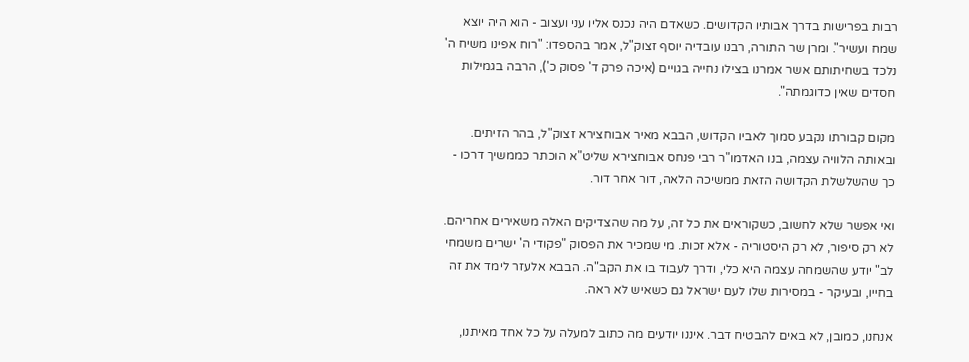רבות בפרישות בדרך אבותיו הקדושים. כשאדם היה נכנס אליו עני ועצוב - הוא היה יוצא שמח ועשיר". ומרן שר התורה, רבנו עובדיה יוסף זצוק"ל, אמר בהספדו: "רוח אפינו משיח ה' נלכד בשחיתותם אשר אמרנו בצילו נחייה בגויים (איכה פרק ד' פסוק כ'), הרבה בגמילות חסדים שאין כדוגמתה".

מקום קבורתו נקבע סמוך לאביו הקדוש, הבבא מאיר אבוחצירא זצוק"ל, בהר הזיתים. ובאותה הלוויה עצמה, בנו האדמו"ר רבי פנחס אבוחצירא שליט"א הוכתר כממשיך דרכו - כך שהשלשלת הקדושה הזאת ממשיכה הלאה, דור אחר דור.

ואי אפשר שלא לחשוב, כשקוראים את כל זה, על מה שהצדיקים האלה משאירים אחריהם. לא רק סיפור, לא רק היסטוריה - אלא זכות. מי שמכיר את הפסוק "פקודי ה' ישרים משמחי לב" יודע שהשמחה עצמה היא כלי, ודרך לעבוד בו את הקב"ה. הבבא אלעזר לימד את זה בחייו, ובעיקר - במסירות שלו לעם ישראל גם כשאיש לא ראה.

אנחנו, כמובן, לא באים להבטיח דבר. איננו יודעים מה כתוב למעלה על כל אחד מאיתנו,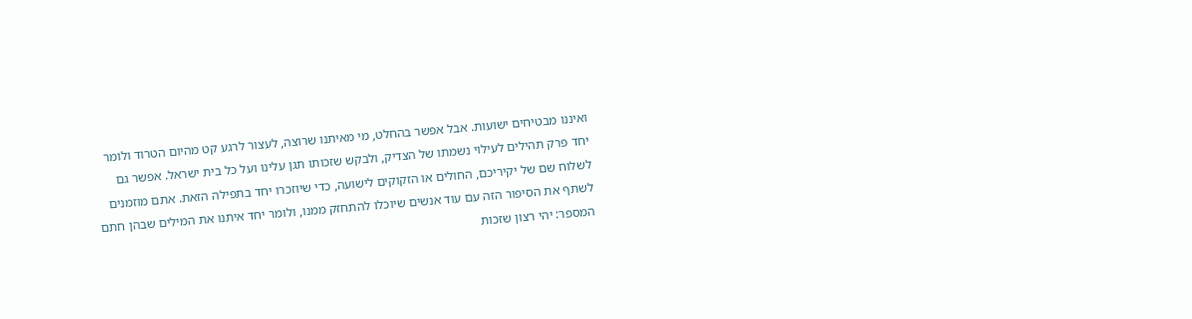ואיננו מבטיחים ישועות. אבל אפשר בהחלט, מי מאיתנו שרוצה, לעצור לרגע קט מהיום הטרוד ולומר יחד פרק תהילים לעילוי נשמתו של הצדיק, ולבקש שזכותו תגן עלינו ועל כל בית ישראל. אפשר גם לשלוח שם של יקיריכם, החולים או הזקוקים לישועה, כדי שיוזכרו יחד בתפילה הזאת. אתם מוזמנים לשתף את הסיפור הזה עם עוד אנשים שיוכלו להתחזק ממנו, ולומר יחד איתנו את המילים שבהן חתם המספר: יהי רצון שזכות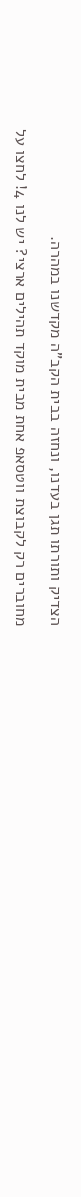הצדיק ותורתו תגן בעדנו, ונחזה בבית הקב"ה מקדשנו במהרה.

מחוברים רק לקבוצת ווטסאפ אחת מבית מוקד תהילים ארצי? יש לנו 4! לחצו על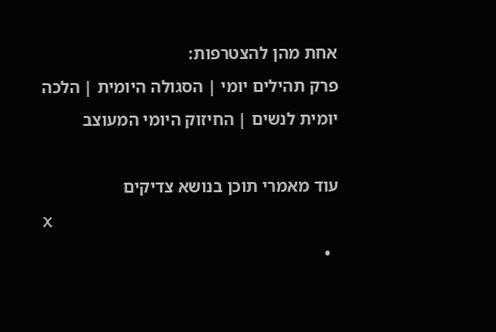אחת מהן להצטרפות:
פרק תהילים יומי | הסגולה היומית | הלכה יומית לנשים | החיזוק היומי המעוצב

עוד מאמרי תוכן בנושא צדיקים
X
  •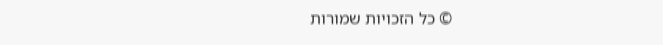© כל הזכויות שמורות